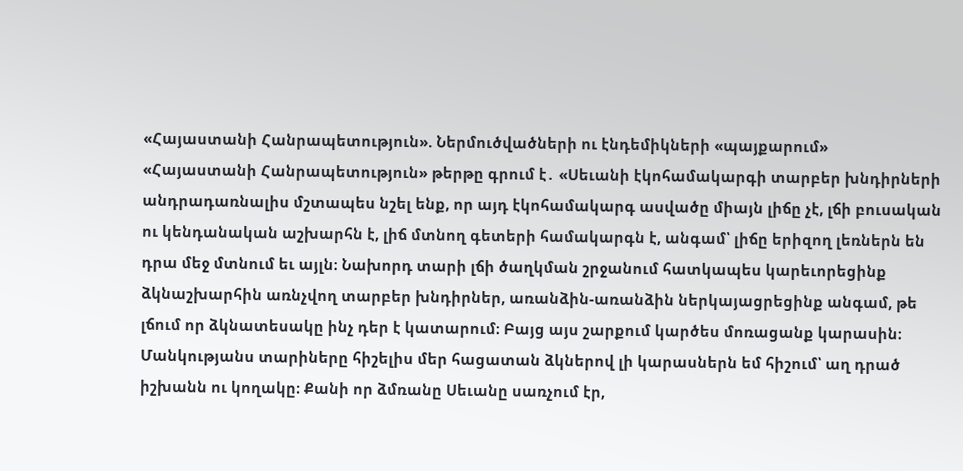«Հայաստանի Հանրապետություն». Ներմուծվածների ու էնդեմիկների «պայքարում»
«Հայաստանի Հանրապետություն» թերթը գրում է․ «Սեւանի էկոհամակարգի տարբեր խնդիրների անդրադառնալիս մշտապես նշել ենք, որ այդ էկոհամակարգ ասվածը միայն լիճը չէ, լճի բուսական ու կենդանական աշխարհն է, լիճ մտնող գետերի համակարգն է, անգամ՝ լիճը երիզող լեռներն են դրա մեջ մտնում եւ այլն։ Նախորդ տարի լճի ծաղկման շրջանում հատկապես կարեւորեցինք ձկնաշխարհին առնչվող տարբեր խնդիրներ, առանձին-առանձին ներկայացրեցինք անգամ, թե լճում որ ձկնատեսակը ինչ դեր է կատարում։ Բայց այս շարքում կարծես մոռացանք կարասին։
Մանկությանս տարիները հիշելիս մեր հացատան ձկներով լի կարասներն եմ հիշում՝ աղ դրած իշխանն ու կողակը։ Քանի որ ձմռանը Սեւանը սառչում էր,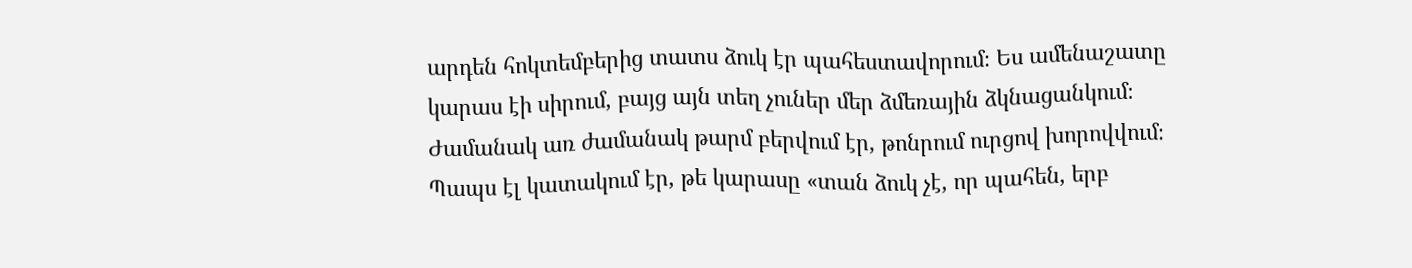արդեն հոկտեմբերից տատս ձուկ էր պահեստավորում։ Ես ամենաշատը կարաս էի սիրում, բայց այն տեղ չուներ մեր ձմեռային ձկնացանկում։ Ժամանակ առ ժամանակ թարմ բերվում էր, թոնրում ուրցով խորովվում։ Պապս էլ կատակում էր, թե կարասը «տան ձուկ չէ, որ պահեն, երբ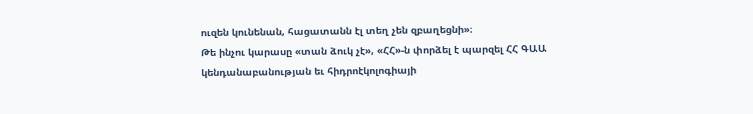ուզեն կունենան, հացատանն էլ տեղ չեն զբաղեցնի»։
Թե ինչու կարասը «տան ձուկ չէ», «ՀՀ»-ն փորձել է պարզել ՀՀ ԳԱԱ կենդանաբանության եւ հիդրոէկոլոգիայի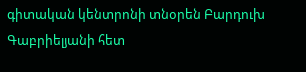գիտական կենտրոնի տնօրեն Բարդուխ Գաբրիելյանի հետ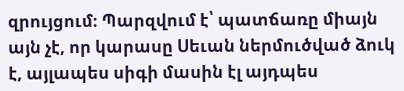զրույցում։ Պարզվում է՝ պատճառը միայն այն չէ, որ կարասը Սեւան ներմուծված ձուկ է, այլապես սիգի մասին էլ այդպես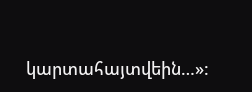կարտահայտվեին…»: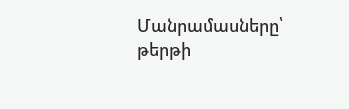Մանրամասները՝ թերթի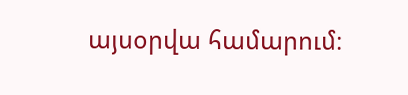այսօրվա համարում։